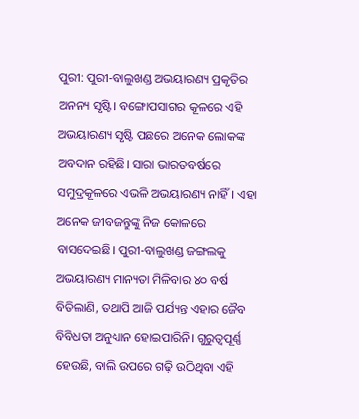ପୁରୀ: ପୁରୀ-ବାଲୁଖଣ୍ଡ ଅଭୟାରଣ୍ୟ ପ୍ରକୃତିର ଅନନ୍ୟ ସୃଷ୍ଟି। ବଙ୍ଗୋପସାଗର କୂଳରେ ଏହି ଅଭୟାରଣ୍ୟ ସୃଷ୍ଟି ପଛରେ ଅନେକ ଲୋକଙ୍କ ଅବଦାନ ରହିଛି। ସାରା ଭାରତବର୍ଷରେ ସମୁଦ୍ରକୂଳରେ ଏଭଳି ଅଭୟାରଣ୍ୟ ନାହିଁ। ଏହା ଅନେକ ଜୀବଜନ୍ତୁଙ୍କୁ ନିଜ କୋଳରେ ବାସଦେଇଛି। ପୁରୀ-ବାଲୁଖଣ୍ଡ ଜଙ୍ଗଲକୁ ଅଭୟାରଣ୍ୟ ମାନ୍ୟତା ମିଳିବାର ୪୦ ବର୍ଷ ବିତିଲାଣି, ତଥାପି ଆଜି ପର୍ଯ୍ୟନ୍ତ ଏହାର ଜୈବ ବିବିଧତା ଅନୁଧ୍ୟାନ ହୋଇପାରିନି। ଗୁରୁତ୍ବପୂର୍ଣ୍ଣ ହେଉଛି, ବାଲି ଉପରେ ଗଢ଼ି ଉଠିଥିବା ଏହି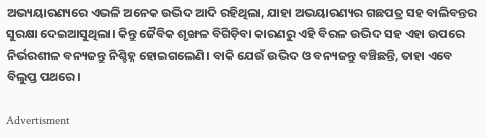ଅଭ୍ୟୟାରଣ୍ୟରେ ଏଭଳି ଅନେକ ଉଦ୍ଭିଦ ଆଦି ରହିଥିଲା, ଯାହା ଅଭୟାରଣ୍ୟର ଗଛପତ୍ର ସହ ବାଲିବନ୍ତର ସୁରକ୍ଷା ଦେଇଆସୁଥିଲା। କିନ୍ତୁ ଜୈବିକ ଶୃଙ୍ଖଳ ବିଗିଡ଼ିବା କାରଣରୁ ଏହି ବିରଳ ଉଦ୍ଭିଦ ସହ ଏହା ଉପରେ ନିର୍ଭରଶୀଳ ବନ୍ୟଜନ୍ତୁ ନିଶ୍ଚିହ୍ନ ହୋଇଗଲେଣି। ବାକି ଯେଉଁ ଉଦ୍ଭିଦ ଓ ବନ୍ୟଜନ୍ତୁ ବଞ୍ଚିଛନ୍ତି, ତାହା ଏବେ ବିଲୁପ୍ତ ପଥରେ।

Advertisment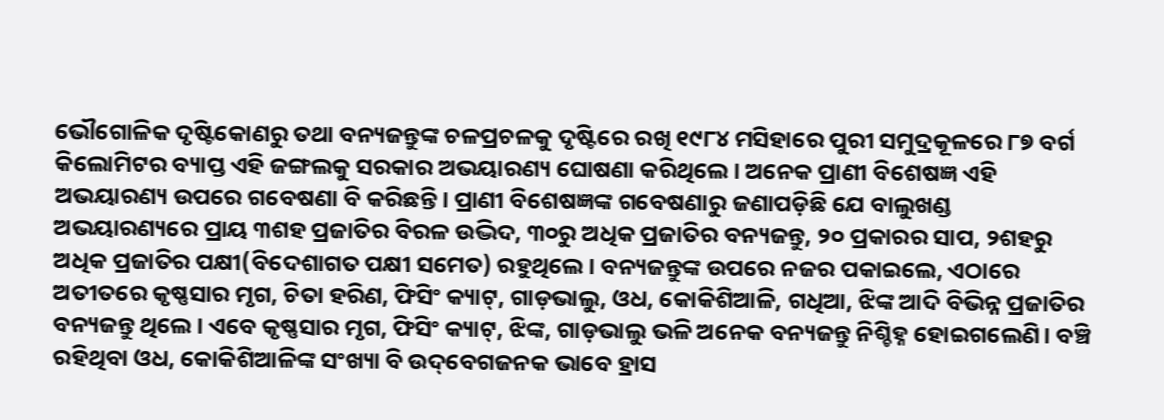ଭୌଗୋଳିକ ଦୃଷ୍ଟିକୋଣରୁ ତଥା ବନ୍ୟଜନ୍ତୁଙ୍କ ଚଳପ୍ରଚଳକୁ ଦୃଷ୍ଟିରେ ରଖି ୧୯୮୪ ମସିହାରେ ପୁରୀ ସମୁଦ୍ରକୂଳରେ ୮୭ ବର୍ଗ କିଲୋମିଟର ବ୍ୟାପ୍ତ ଏହି ଜଙ୍ଗଲକୁ ସରକାର ଅଭୟାରଣ୍ୟ ଘୋଷଣା କରିଥିଲେ। ଅନେକ ପ୍ରାଣୀ ବିଶେଷଜ୍ଞ ଏହି ଅଭୟାରଣ୍ୟ ଉପରେ ଗବେଷଣା ବି କରିଛନ୍ତି। ପ୍ରାଣୀ ବିଶେଷଜ୍ଞଙ୍କ ଗବେଷଣାରୁ ଜଣାପଡ଼ିଛି ଯେ ବାଲୁଖଣ୍ଡ ଅଭୟାରଣ୍ୟରେ ପ୍ରାୟ ୩ଶହ ପ୍ରଜାତିର ବିରଳ ଉଦ୍ଭିଦ, ୩୦ରୁ ଅଧିକ ପ୍ରଜାତିର ବନ୍ୟଜନ୍ତୁ, ୨୦ ପ୍ରକାରର ସାପ, ୨ଶହରୁ ଅଧିକ ପ୍ରଜାତିର ପକ୍ଷୀ(ବିଦେଶାଗତ ପକ୍ଷୀ ସମେତ) ରହୁଥିଲେ। ବନ୍ୟଜନ୍ତୁଙ୍କ ଉପରେ ନଜର ପକାଇଲେ, ଏଠାରେ ଅତୀତରେ କୃଷ୍ଣସାର ମୃଗ, ଚିତା ହରିଣ, ଫିସିଂ କ୍ୟାଟ୍‌, ଗାଡ଼ଭାଲୁ, ଓଧ, କୋକିଶିଆଳି, ଗଧିଆ, ଝିଙ୍କ ଆଦି ବିଭିନ୍ନ ପ୍ରଜାତିର ବନ୍ୟଜନ୍ତୁ ଥିଲେ। ଏବେ କୃଷ୍ଣସାର ମୃଗ, ଫିସିଂ କ୍ୟାଟ୍‌, ଝିଙ୍କ, ଗାଡ଼ଭାଲୁ ଭଳି ଅନେକ ବନ୍ୟଜନ୍ତୁ ନିଶ୍ଚିହ୍ନ ହୋଇଗଲେଣି। ବଞ୍ଚି ରହିଥିବା ଓଧ, କୋକିଶିଆଳିଙ୍କ ସଂଖ୍ୟା ବି ଉଦ୍‌ବେଗଜନକ ଭାବେ ହ୍ରାସ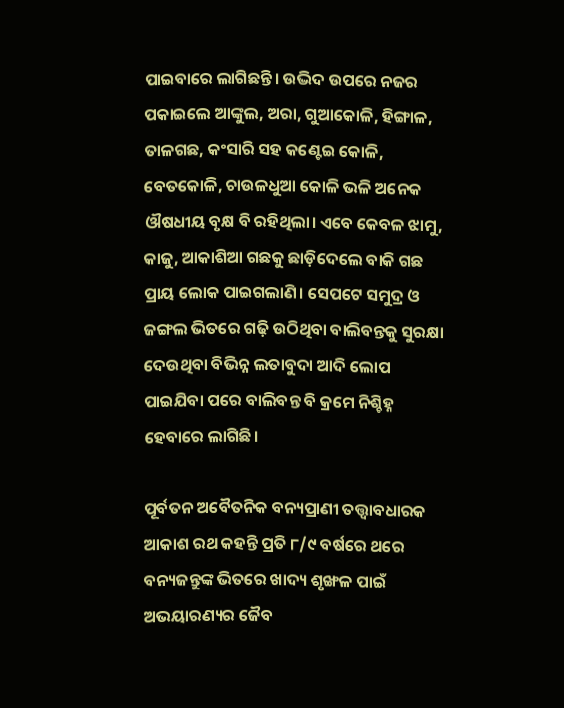ପାଇବାରେ ଲାଗିଛନ୍ତି। ଉଦ୍ଭିଦ ଉପରେ ନଜର ପକାଇଲେ ଆଙ୍କୁଲ, ଅରା, ଗୁଆକୋଳି, ହିଙ୍ଗାଳ, ତାଳଗଛ, କଂସାରି ସହ କଣ୍ଟେଇ କୋଳି, ବେତକୋଳି, ଚାଉଳଧୁଆ କୋଳି ଭଳି ଅନେକ ଔଷଧୀୟ ବୃକ୍ଷ ବି ରହିଥିଲା। ଏବେ କେବଳ ଝାମୁ, କାଜୁ, ଆକାଶିଆ ଗଛକୁ ଛାଡ଼ିଦେଲେ ବାକି ଗଛ ପ୍ରାୟ ଲୋକ ପାଇଗଲାଣି। ସେପଟେ ସମୁଦ୍ର ଓ ଜଙ୍ଗଲ ଭିତରେ ଗଢ଼ି ଉଠିଥିବା ବାଲିବନ୍ତକୁ ସୁରକ୍ଷା ଦେଉଥିବା ବିଭିନ୍ନ ଲତାବୁଦା ଆଦି ଲୋପ ପାଇଯିବା ପରେ ବାଲିବନ୍ତ ବି କ୍ରମେ ନିଶ୍ଚିହ୍ନ ହେବାରେ ଲାଗିଛି।

ପୂର୍ବତନ ଅବୈତନିକ ବନ୍ୟପ୍ରାଣୀ ତତ୍ତ୍ବାବଧାରକ ଆକାଶ ରଥ କହନ୍ତି ପ୍ରତି ୮/୯ ବର୍ଷରେ ଥରେ ବନ୍ୟଜନ୍ତୁଙ୍କ ଭିତରେ ଖାଦ୍ୟ ଶୃଙ୍ଖଳ ପାଇଁ ଅଭୟାରଣ୍ୟର ଜୈବ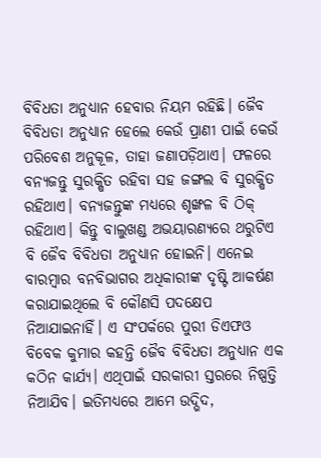ବିବିଧତା ଅନୁଧ୍ୟାନ ହେବାର ନିୟମ ରହିଛି। ଜୈବ ବିବିଧତା ଅନୁଧ୍ୟାନ ହେଲେ କେଉଁ ପ୍ରାଣୀ ପାଇଁ କେଉଁ ପରିବେଶ ଅନୁକୂଳ, ତାହା ଜଣାପଡ଼ିଥାଏ। ଫଳରେ ବନ୍ୟଜନ୍ତୁ ସୁରକ୍ଷିତ ରହିବା ସହ ଜଙ୍ଗଲ ବି ସୁରକ୍ଷିତ ରହିଥାଏ। ବନ୍ୟଜନ୍ତୁଙ୍କ ମଧ୍ୟରେ ଶୃଙ୍ଖଳ ବି ଠିକ୍‌ ରହିଥାଏ। କିନ୍ତୁ ବାଲୁଖଣ୍ଡ ଅଭୟାରଣ୍ୟରେ ଥରୁଟିଏ ବି ଜୈବ ବିବିଧତା ଅନୁଧ୍ୟାନ ହୋଇନି। ଏନେଇ ବାରମ୍ବାର ବନବିଭାଗର ଅଧିକାରୀଙ୍କ ଦୃଷ୍ଟି ଆକର୍ଷଣ କରାଯାଇଥିଲେ ବି କୌଣସି ପଦକ୍ଷେପ ନିଆଯାଇନାହିଁ। ଏ ସଂପର୍କରେ ପୁରୀ ଡିଏଫଓ ବିବେକ କୁମାର କହନ୍ତି ଜୈବ ବିବିଧତା ଅନୁଧ୍ୟାନ ଏକ କଠିନ କାର୍ଯ୍ୟ। ଏଥିପାଇଁ ସରକାରୀ ସ୍ତରରେ ନିଷ୍ପତ୍ତି ନିଆଯିବ। ଇତିମଧ୍ୟରେ ଆମେ ଉଦ୍ଭିଦ,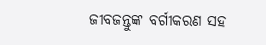ଜୀବଜନ୍ତୁଙ୍କ ବର୍ଗୀକରଣ ସହ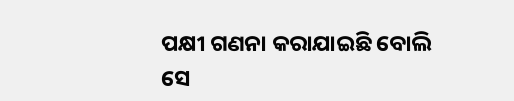ପକ୍ଷୀ ଗଣନା କରାଯାଇଛି ବୋଲି ସେ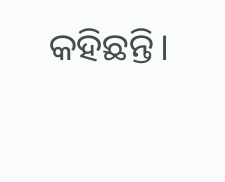କହିଛନ୍ତି।